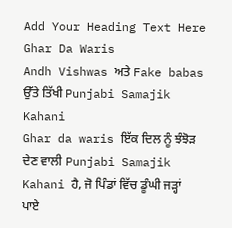Add Your Heading Text Here
Ghar Da Waris
Andh Vishwas ਅਤੇ Fake babas ਉੱਤੇ ਤਿੱਖੀ Punjabi Samajik Kahani
Ghar da waris ਇੱਕ ਦਿਲ ਨੂੰ ਝੰਝੋੜ ਦੇਣ ਵਾਲੀ Punjabi Samajik Kahani ਹੈ, ਜੋ ਪਿੰਡਾਂ ਵਿੱਚ ਡੂੰਘੀ ਜੜ੍ਹਾਂ ਪਾਏ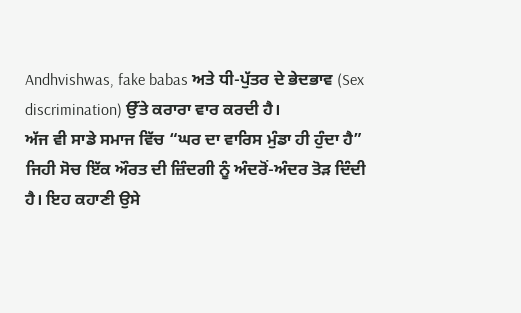Andhvishwas, fake babas ਅਤੇ ਧੀ-ਪੁੱਤਰ ਦੇ ਭੇਦਭਾਵ (Sex discrimination) ਉੱਤੇ ਕਰਾਰਾ ਵਾਰ ਕਰਦੀ ਹੈ।
ਅੱਜ ਵੀ ਸਾਡੇ ਸਮਾਜ ਵਿੱਚ “ਘਰ ਦਾ ਵਾਰਿਸ ਮੁੰਡਾ ਹੀ ਹੁੰਦਾ ਹੈ” ਜਿਹੀ ਸੋਚ ਇੱਕ ਔਰਤ ਦੀ ਜ਼ਿੰਦਗੀ ਨੂੰ ਅੰਦਰੋਂ-ਅੰਦਰ ਤੋੜ ਦਿੰਦੀ ਹੈ। ਇਹ ਕਹਾਣੀ ਉਸੇ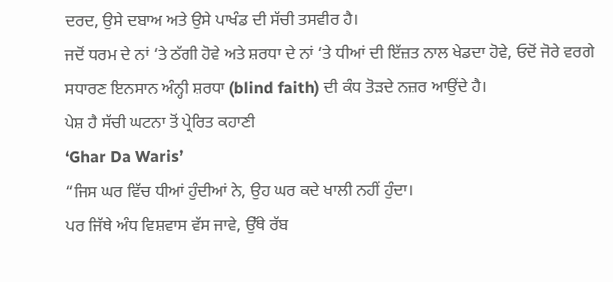ਦਰਦ, ਉਸੇ ਦਬਾਅ ਅਤੇ ਉਸੇ ਪਾਖੰਡ ਦੀ ਸੱਚੀ ਤਸਵੀਰ ਹੈ।
ਜਦੋਂ ਧਰਮ ਦੇ ਨਾਂ ‘ਤੇ ਠੱਗੀ ਹੋਵੇ ਅਤੇ ਸ਼ਰਧਾ ਦੇ ਨਾਂ ‘ਤੇ ਧੀਆਂ ਦੀ ਇੱਜ਼ਤ ਨਾਲ ਖੇਡਦਾ ਹੋਵੇ, ਓਦੋਂ ਜੋਰੇ ਵਰਗੇ ਸਧਾਰਣ ਇਨਸਾਨ ਅੰਨ੍ਹੀ ਸ਼ਰਧਾ (blind faith) ਦੀ ਕੰਧ ਤੋੜਦੇ ਨਜ਼ਰ ਆਉਂਦੇ ਹੈ।
ਪੇਸ਼ ਹੈ ਸੱਚੀ ਘਟਨਾ ਤੋਂ ਪ੍ਰੇਰਿਤ ਕਹਾਣੀ
‘Ghar Da Waris’
“ਜਿਸ ਘਰ ਵਿੱਚ ਧੀਆਂ ਹੁੰਦੀਆਂ ਨੇ, ਉਹ ਘਰ ਕਦੇ ਖਾਲੀ ਨਹੀਂ ਹੁੰਦਾ।
ਪਰ ਜਿੱਥੇ ਅੰਧ ਵਿਸ਼ਵਾਸ ਵੱਸ ਜਾਵੇ, ਉੱਥੇ ਰੱਬ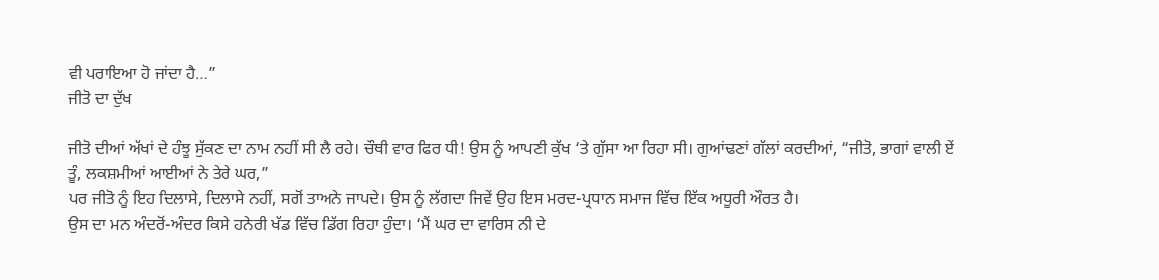ਵੀ ਪਰਾਇਆ ਹੋ ਜਾਂਦਾ ਹੈ…”
ਜੀਤੋ ਦਾ ਦੁੱਖ

ਜੀਤੋ ਦੀਆਂ ਅੱਖਾਂ ਦੇ ਹੰਝੂ ਸੁੱਕਣ ਦਾ ਨਾਮ ਨਹੀਂ ਸੀ ਲੈ ਰਹੇ। ਚੌਥੀ ਵਾਰ ਫਿਰ ਧੀ! ਉਸ ਨੂੰ ਆਪਣੀ ਕੁੱਖ ‘ਤੇ ਗੁੱਸਾ ਆ ਰਿਹਾ ਸੀ। ਗੁਆਂਢਣਾਂ ਗੱਲਾਂ ਕਰਦੀਆਂ, “ਜੀਤੋ, ਭਾਗਾਂ ਵਾਲੀ ਏਂ ਤੂੰ, ਲਕਸ਼ਮੀਆਂ ਆਈਆਂ ਨੇ ਤੇਰੇ ਘਰ,”
ਪਰ ਜੀਤੋ ਨੂੰ ਇਹ ਦਿਲਾਸੇ, ਦਿਲਾਸੇ ਨਹੀਂ, ਸਗੋਂ ਤਾਅਨੇ ਜਾਪਦੇ। ਉਸ ਨੂੰ ਲੱਗਦਾ ਜਿਵੇਂ ਉਹ ਇਸ ਮਰਦ-ਪ੍ਰਧਾਨ ਸਮਾਜ ਵਿੱਚ ਇੱਕ ਅਧੂਰੀ ਔਰਤ ਹੈ।
ਉਸ ਦਾ ਮਨ ਅੰਦਰੋਂ-ਅੰਦਰ ਕਿਸੇ ਹਨੇਰੀ ਖੱਡ ਵਿੱਚ ਡਿੱਗ ਰਿਹਾ ਹੁੰਦਾ। ‘ਮੈਂ ਘਰ ਦਾ ਵਾਰਿਸ ਨੀ ਦੇ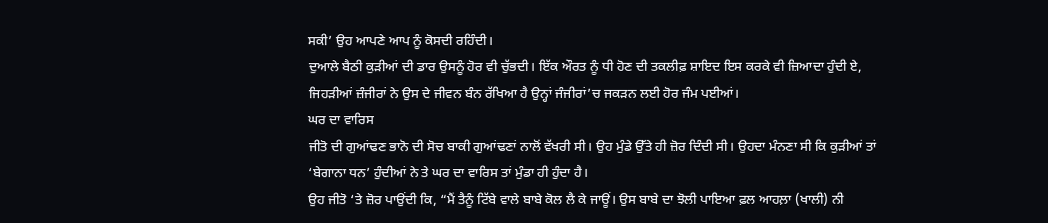ਸਕੀ’ ਉਹ ਆਪਣੇ ਆਪ ਨੂੰ ਕੋਸਦੀ ਰਹਿੰਦੀ।
ਦੁਆਲੇ ਬੈਠੀ ਕੁੜੀਆਂ ਦੀ ਡਾਰ ਉਸਨੂੰ ਹੋਰ ਵੀ ਚੁੱਭਦੀ। ਇੱਕ ਔਰਤ ਨੂੰ ਧੀ ਹੋਣ ਦੀ ਤਕਲੀਫ਼ ਸ਼ਾਇਦ ਇਸ ਕਰਕੇ ਵੀ ਜ਼ਿਆਦਾ ਹੁੰਦੀ ਏ, ਜਿਹੜੀਆਂ ਜ਼ੰਜੀਰਾਂ ਨੇ ਉਸ ਦੇ ਜੀਵਨ ਬੰਨ ਰੱਖਿਆ ਹੈ ਉਨ੍ਹਾਂ ਜੰਜੀਰਾਂ’ਚ ਜਕੜਨ ਲਈ ਹੋਰ ਜੰਮ ਪਈਆਂ।
ਘਰ ਦਾ ਵਾਰਿਸ
ਜੀਤੋ ਦੀ ਗੁਆਂਢਣ ਭਾਨੋ ਦੀ ਸੋਚ ਬਾਕੀ ਗੁਆਂਢਣਾਂ ਨਾਲੋਂ ਵੱਖਰੀ ਸੀ। ਉਹ ਮੁੰਡੇ ਉੱਤੇ ਹੀ ਜ਼ੋਰ ਦਿੰਦੀ ਸੀ। ਉਹਦਾ ਮੰਨਣਾ ਸੀ ਕਿ ਕੁੜੀਆਂ ਤਾਂ ‘ਬੇਗਾਨਾ ਧਨ’ ਹੁੰਦੀਆਂ ਨੇ ਤੇ ਘਰ ਦਾ ਵਾਰਿਸ ਤਾਂ ਮੁੰਡਾ ਹੀ ਹੁੰਦਾ ਹੈ।
ਉਹ ਜੀਤੋ ‘ਤੇ ਜ਼ੋਰ ਪਾਉਂਦੀ ਕਿ, “ਮੈਂ ਤੈਨੂੰ ਟਿੱਬੇ ਵਾਲੇ ਬਾਬੇ ਕੋਲ ਲੈ ਕੇ ਜਾਊਂ। ਉਸ ਬਾਬੇ ਦਾ ਝੋਲੀ ਪਾਇਆ ਫ਼ਲ ਆਹਲ਼ਾ (ਖਾਲੀ) ਨੀ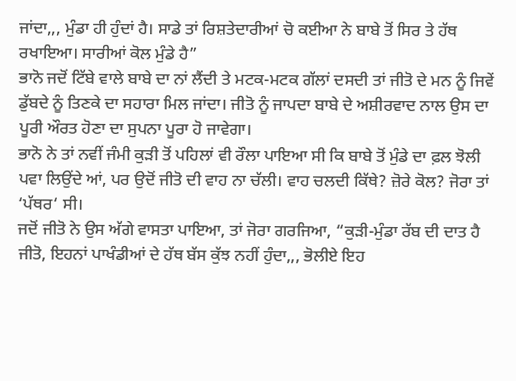ਜਾਂਦਾ,,, ਮੁੰਡਾ ਹੀ ਹੁੰਦਾਂ ਹੈ। ਸਾਡੇ ਤਾਂ ਰਿਸ਼ਤੇਦਾਰੀਆਂ ਚੋ ਕਈਆ ਨੇ ਬਾਬੇ ਤੋਂ ਸਿਰ ਤੇ ਹੱਥ ਰਖਾਇਆ। ਸਾਰੀਆਂ ਕੋਲ ਮੁੰਡੇ ਹੈ”
ਭਾਨੋ ਜਦੋਂ ਟਿੱਬੇ ਵਾਲੇ ਬਾਬੇ ਦਾ ਨਾਂ ਲੈਂਦੀ ਤੇ ਮਟਕ-ਮਟਕ ਗੱਲਾਂ ਦਸਦੀ ਤਾਂ ਜੀਤੋ ਦੇ ਮਨ ਨੂੰ ਜਿਵੇਂ ਡੁੱਬਦੇ ਨੂੰ ਤਿਣਕੇ ਦਾ ਸਹਾਰਾ ਮਿਲ ਜਾਂਦਾ। ਜੀਤੋ ਨੂੰ ਜਾਪਦਾ ਬਾਬੇ ਦੇ ਅਸ਼ੀਰਵਾਦ ਨਾਲ ਉਸ ਦਾ ਪੂਰੀ ਔਰਤ ਹੋਣਾ ਦਾ ਸੁਪਨਾ ਪੂਰਾ ਹੋ ਜਾਵੇਗਾ।
ਭਾਨੋ ਨੇ ਤਾਂ ਨਵੀਂ ਜੰਮੀ ਕੁੜੀ ਤੋਂ ਪਹਿਲਾਂ ਵੀ ਰੌਲਾ ਪਾਇਆ ਸੀ ਕਿ ਬਾਬੇ ਤੋਂ ਮੁੰਡੇ ਦਾ ਫ਼ਲ ਝੋਲੀ ਪਵਾ ਲਿਉਂਦੇ ਆਂ, ਪਰ ਉਦੋਂ ਜੀਤੋ ਦੀ ਵਾਹ ਨਾ ਚੱਲੀ। ਵਾਹ ਚਲਦੀ ਕਿੱਥੇ? ਜ਼ੋਰੇ ਕੋਲ? ਜੋਰਾ ਤਾਂ ‘ਪੱਥਰ‘ ਸੀ।
ਜਦੋਂ ਜੀਤੋ ਨੇ ਉਸ ਅੱਗੇ ਵਾਸਤਾ ਪਾਇਆ, ਤਾਂ ਜੋਰਾ ਗਰਜਿਆ, “ਕੁੜੀ-ਮੁੰਡਾ ਰੱਬ ਦੀ ਦਾਤ ਹੈ ਜੀਤੋ, ਇਹਨਾਂ ਪਾਖੰਡੀਆਂ ਦੇ ਹੱਥ ਬੱਸ ਕੁੱਝ ਨਹੀਂ ਹੁੰਦਾ,,, ਭੋਲੀਏ ਇਹ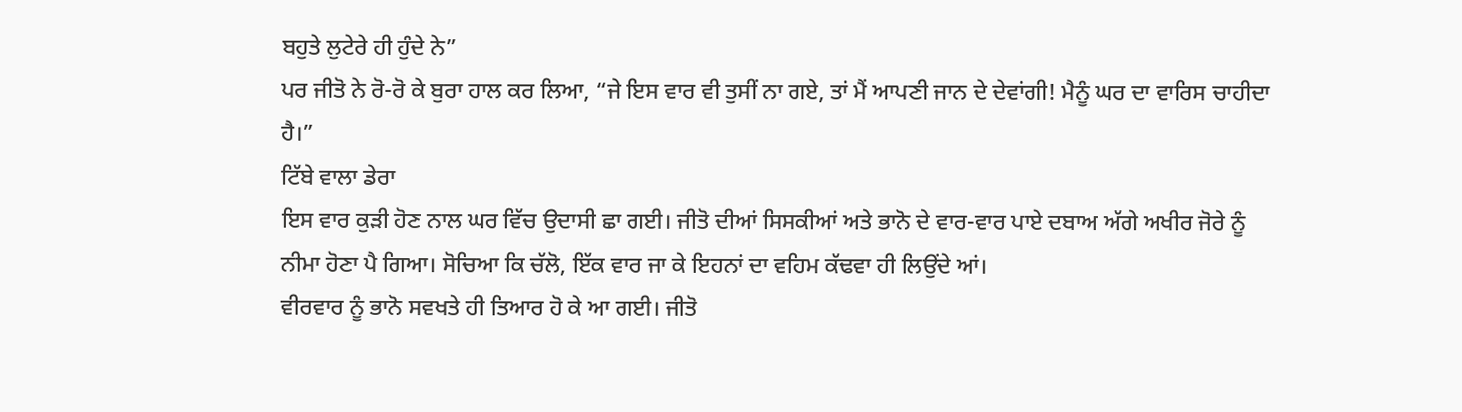ਬਹੁਤੇ ਲੁਟੇਰੇ ਹੀ ਹੁੰਦੇ ਨੇ”
ਪਰ ਜੀਤੋ ਨੇ ਰੋ-ਰੋ ਕੇ ਬੁਰਾ ਹਾਲ ਕਰ ਲਿਆ, “ਜੇ ਇਸ ਵਾਰ ਵੀ ਤੁਸੀਂ ਨਾ ਗਏ, ਤਾਂ ਮੈਂ ਆਪਣੀ ਜਾਨ ਦੇ ਦੇਵਾਂਗੀ! ਮੈਨੂੰ ਘਰ ਦਾ ਵਾਰਿਸ ਚਾਹੀਦਾ ਹੈ।”
ਟਿੱਬੇ ਵਾਲਾ ਡੇਰਾ
ਇਸ ਵਾਰ ਕੁੜੀ ਹੋਣ ਨਾਲ ਘਰ ਵਿੱਚ ਉਦਾਸੀ ਛਾ ਗਈ। ਜੀਤੋ ਦੀਆਂ ਸਿਸਕੀਆਂ ਅਤੇ ਭਾਨੋ ਦੇ ਵਾਰ-ਵਾਰ ਪਾਏ ਦਬਾਅ ਅੱਗੇ ਅਖੀਰ ਜੋਰੇ ਨੂੰ ਨੀਮਾ ਹੋਣਾ ਪੈ ਗਿਆ। ਸੋਚਿਆ ਕਿ ਚੱਲੋ, ਇੱਕ ਵਾਰ ਜਾ ਕੇ ਇਹਨਾਂ ਦਾ ਵਹਿਮ ਕੱਢਵਾ ਹੀ ਲਿਉਂਦੇ ਆਂ।
ਵੀਰਵਾਰ ਨੂੰ ਭਾਨੋ ਸਵਖਤੇ ਹੀ ਤਿਆਰ ਹੋ ਕੇ ਆ ਗਈ। ਜੀਤੋ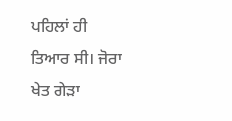ਪਹਿਲਾਂ ਹੀ ਤਿਆਰ ਸੀ। ਜੋਰਾ ਖੇਤ ਗੇੜਾ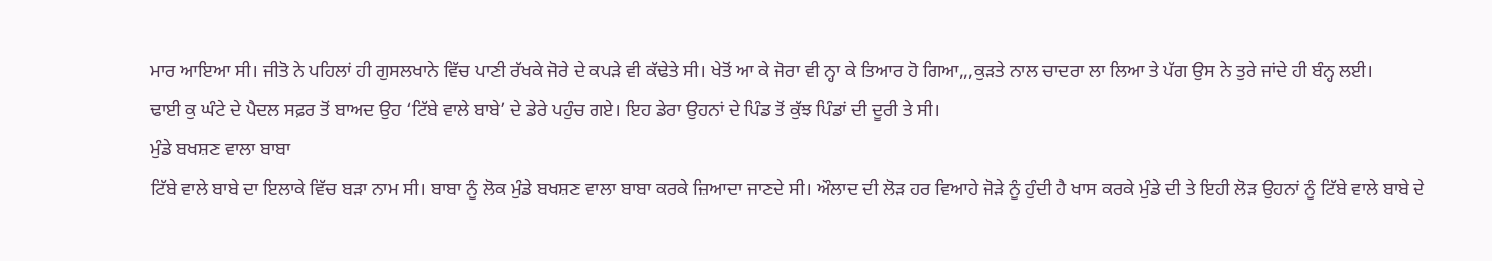ਮਾਰ ਆਇਆ ਸੀ। ਜੀਤੋ ਨੇ ਪਹਿਲਾਂ ਹੀ ਗੁਸਲਖਾਨੇ ਵਿੱਚ ਪਾਣੀ ਰੱਖਕੇ ਜੋਰੇ ਦੇ ਕਪੜੇ ਵੀ ਕੱਢੇਤੇ ਸੀ। ਖੇਤੋਂ ਆ ਕੇ ਜੋਰਾ ਵੀ ਨ੍ਹਾ ਕੇ ਤਿਆਰ ਹੋ ਗਿਆ,,,ਕੁੜਤੇ ਨਾਲ ਚਾਦਰਾ ਲਾ ਲਿਆ ਤੇ ਪੱਗ ਉਸ ਨੇ ਤੁਰੇ ਜਾਂਦੇ ਹੀ ਬੰਨ੍ਹ ਲਈ।
ਢਾਈ ਕੁ ਘੰਟੇ ਦੇ ਪੈਦਲ ਸਫ਼ਰ ਤੋਂ ਬਾਅਦ ਉਹ ‘ਟਿੱਬੇ ਵਾਲੇ ਬਾਬੇ’ ਦੇ ਡੇਰੇ ਪਹੁੰਚ ਗਏ। ਇਹ ਡੇਰਾ ਉਹਨਾਂ ਦੇ ਪਿੰਡ ਤੋਂ ਕੁੱਝ ਪਿੰਡਾਂ ਦੀ ਦੂਰੀ ਤੇ ਸੀ।
ਮੁੰਡੇ ਬਖਸ਼ਣ ਵਾਲਾ ਬਾਬਾ
ਟਿੱਬੇ ਵਾਲੇ ਬਾਬੇ ਦਾ ਇਲਾਕੇ ਵਿੱਚ ਬੜਾ ਨਾਮ ਸੀ। ਬਾਬਾ ਨੂੰ ਲੋਕ ਮੁੰਡੇ ਬਖਸ਼ਣ ਵਾਲਾ ਬਾਬਾ ਕਰਕੇ ਜ਼ਿਆਦਾ ਜਾਣਦੇ ਸੀ। ਔਲਾਦ ਦੀ ਲੋੜ ਹਰ ਵਿਆਹੇ ਜੋੜੇ ਨੂੰ ਹੁੰਦੀ ਹੈ ਖਾਸ ਕਰਕੇ ਮੁੰਡੇ ਦੀ ਤੇ ਇਹੀ ਲੋੜ ਉਹਨਾਂ ਨੂੰ ਟਿੱਬੇ ਵਾਲੇ ਬਾਬੇ ਦੇ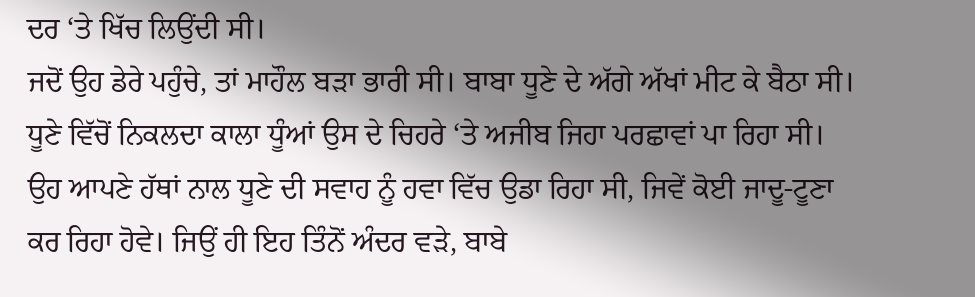ਦਰ ‘ਤੇ ਖਿੱਚ ਲਿਉਂਦੀ ਸੀ।
ਜਦੋਂ ਉਹ ਡੇਰੇ ਪਹੁੰਚੇ, ਤਾਂ ਮਾਹੌਲ ਬੜਾ ਭਾਰੀ ਸੀ। ਬਾਬਾ ਧੂਣੇ ਦੇ ਅੱਗੇ ਅੱਖਾਂ ਮੀਟ ਕੇ ਬੈਠਾ ਸੀ। ਧੂਣੇ ਵਿੱਚੋਂ ਨਿਕਲਦਾ ਕਾਲਾ ਧੂੰਆਂ ਉਸ ਦੇ ਚਿਹਰੇ ‘ਤੇ ਅਜੀਬ ਜਿਹਾ ਪਰਛਾਵਾਂ ਪਾ ਰਿਹਾ ਸੀ। ਉਹ ਆਪਣੇ ਹੱਥਾਂ ਨਾਲ ਧੂਣੇ ਦੀ ਸਵਾਹ ਨੂੰ ਹਵਾ ਵਿੱਚ ਉਡਾ ਰਿਹਾ ਸੀ, ਜਿਵੇਂ ਕੋਈ ਜਾਦੂ-ਟੂਣਾ ਕਰ ਰਿਹਾ ਹੋਵੇ। ਜਿਉਂ ਹੀ ਇਹ ਤਿੰਨੋਂ ਅੰਦਰ ਵੜੇ, ਬਾਬੇ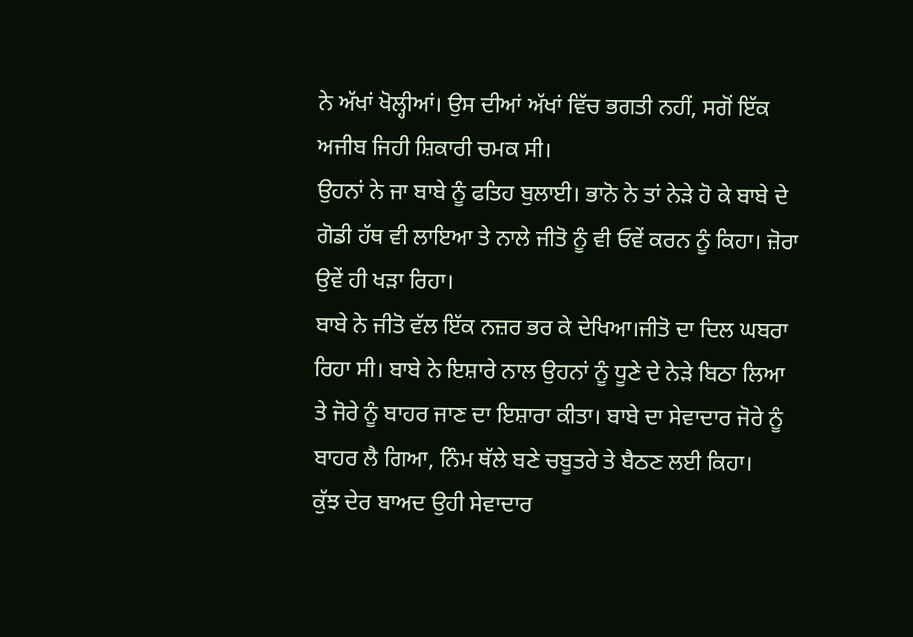ਨੇ ਅੱਖਾਂ ਖੋਲ੍ਹੀਆਂ। ਉਸ ਦੀਆਂ ਅੱਖਾਂ ਵਿੱਚ ਭਗਤੀ ਨਹੀਂ, ਸਗੋਂ ਇੱਕ ਅਜੀਬ ਜਿਹੀ ਸ਼ਿਕਾਰੀ ਚਮਕ ਸੀ।
ਉਹਨਾਂ ਨੇ ਜਾ ਬਾਬੇ ਨੂੰ ਫਤਿਹ ਬੁਲਾਈ। ਭਾਨੋ ਨੇ ਤਾਂ ਨੇੜੇ ਹੋ ਕੇ ਬਾਬੇ ਦੇ ਗੋਡੀ ਹੱਥ ਵੀ ਲਾਇਆ ਤੇ ਨਾਲੇ ਜੀਤੋ ਨੂੰ ਵੀ ਓਵੇਂ ਕਰਨ ਨੂੰ ਕਿਹਾ। ਜ਼ੋਰਾ ਉਵੇਂ ਹੀ ਖੜਾ ਰਿਹਾ।
ਬਾਬੇ ਨੇ ਜੀਤੋ ਵੱਲ ਇੱਕ ਨਜ਼ਰ ਭਰ ਕੇ ਦੇਖਿਆ।ਜੀਤੋ ਦਾ ਦਿਲ ਘਬਰਾ ਰਿਹਾ ਸੀ। ਬਾਬੇ ਨੇ ਇਸ਼ਾਰੇ ਨਾਲ ਉਹਨਾਂ ਨੂੰ ਧੂਣੇ ਦੇ ਨੇੜੇ ਬਿਠਾ ਲਿਆ ਤੇ ਜੋਰੇ ਨੂੰ ਬਾਹਰ ਜਾਣ ਦਾ ਇਸ਼ਾਰਾ ਕੀਤਾ। ਬਾਬੇ ਦਾ ਸੇਵਾਦਾਰ ਜੋਰੇ ਨੂੰ ਬਾਹਰ ਲੈ ਗਿਆ, ਨਿੰਮ ਥੱਲੇ ਬਣੇ ਚਬੂਤਰੇ ਤੇ ਬੈਠਣ ਲਈ ਕਿਹਾ।
ਕੁੱਝ ਦੇਰ ਬਾਅਦ ਉਹੀ ਸੇਵਾਦਾਰ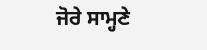ਜੋਰੇ ਸਾਮ੍ਹਣੇ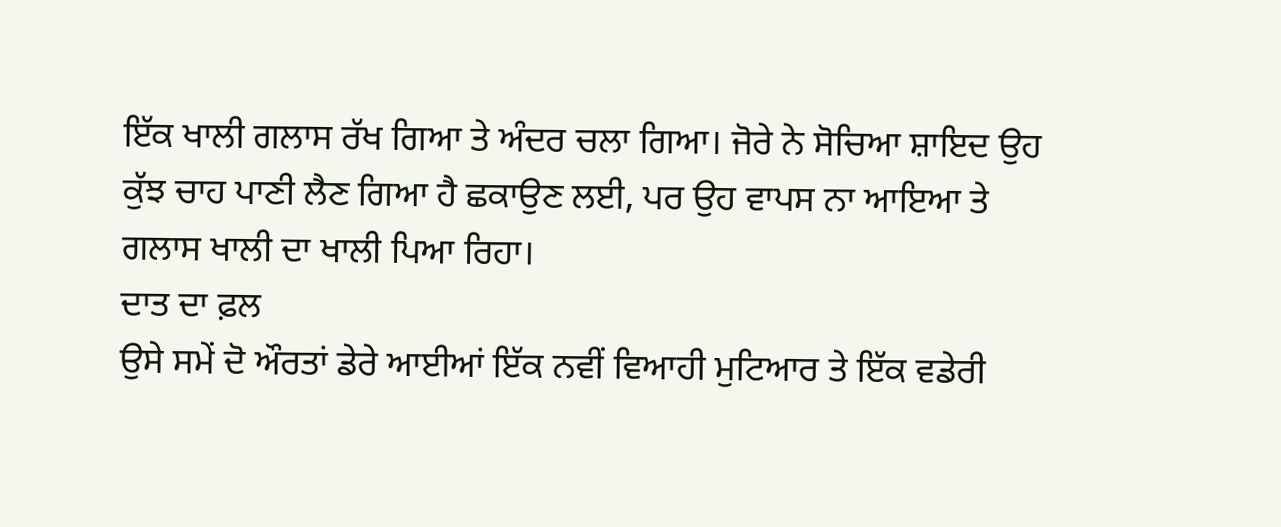ਇੱਕ ਖਾਲੀ ਗਲਾਸ ਰੱਖ ਗਿਆ ਤੇ ਅੰਦਰ ਚਲਾ ਗਿਆ। ਜੋਰੇ ਨੇ ਸੋਚਿਆ ਸ਼ਾਇਦ ਉਹ ਕੁੱਝ ਚਾਹ ਪਾਣੀ ਲੈਣ ਗਿਆ ਹੈ ਛਕਾਉਣ ਲਈ, ਪਰ ਉਹ ਵਾਪਸ ਨਾ ਆਇਆ ਤੇ ਗਲਾਸ ਖਾਲੀ ਦਾ ਖਾਲੀ ਪਿਆ ਰਿਹਾ।
ਦਾਤ ਦਾ ਫ਼ਲ
ਉਸੇ ਸਮੇਂ ਦੋ ਔਰਤਾਂ ਡੇਰੇ ਆਈਆਂ ਇੱਕ ਨਵੀਂ ਵਿਆਹੀ ਮੁਟਿਆਰ ਤੇ ਇੱਕ ਵਡੇਰੀ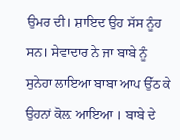ਉਮਰ ਦੀ। ਸ਼ਾਇਦ ਉਹ ਸੱਸ ਨੂੰਹ ਸਨ। ਸੇਵਾਦਾਰ ਨੇ ਜਾ ਬਾਬੇ ਨੂੰ ਸੁਨੇਹਾ ਲਾਇਆ ਬਾਬਾ ਆਪ ਉੱਠ ਕੇ ਉਹਨਾਂ ਕੋਲ਼ ਆਇਆ । ਬਾਬੇ ਦੇ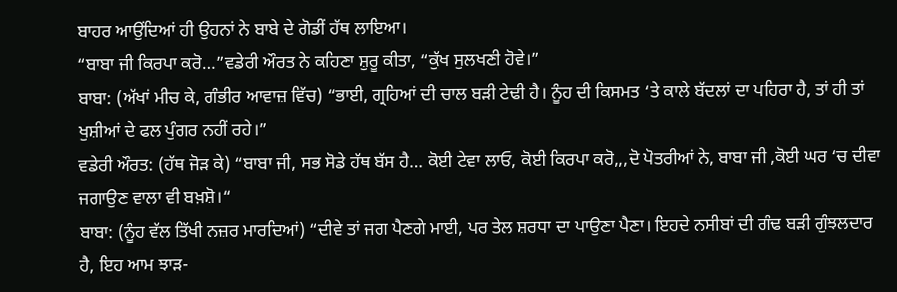ਬਾਹਰ ਆਉਂਦਿਆਂ ਹੀ ਉਹਨਾਂ ਨੇ ਬਾਬੇ ਦੇ ਗੋਡੀਂ ਹੱਥ ਲਾਇਆ।
“ਬਾਬਾ ਜੀ ਕਿਰਪਾ ਕਰੋ…”ਵਡੇਰੀ ਔਰਤ ਨੇ ਕਹਿਣਾ ਸ਼ੁਰੂ ਕੀਤਾ, “ਕੁੱਖ ਸੁਲਖਣੀ ਹੋਵੇ।”
ਬਾਬਾ: (ਅੱਖਾਂ ਮੀਚ ਕੇ, ਗੰਭੀਰ ਆਵਾਜ਼ ਵਿੱਚ) “ਭਾਈ, ਗ੍ਰਹਿਆਂ ਦੀ ਚਾਲ ਬੜੀ ਟੇਢੀ ਹੈ। ਨੂੰਹ ਦੀ ਕਿਸਮਤ ‘ਤੇ ਕਾਲੇ ਬੱਦਲਾਂ ਦਾ ਪਹਿਰਾ ਹੈ, ਤਾਂ ਹੀ ਤਾਂ ਖੁਸ਼ੀਆਂ ਦੇ ਫਲ ਪੁੰਗਰ ਨਹੀਂ ਰਹੇ।”
ਵਡੇਰੀ ਔਰਤ: (ਹੱਥ ਜੋੜ ਕੇ) “ਬਾਬਾ ਜੀ, ਸਭ ਸੋਡੇ ਹੱਥ ਬੱਸ ਹੈ… ਕੋਈ ਟੇਵਾ ਲਾਓ, ਕੋਈ ਕਿਰਪਾ ਕਰੋ,,,ਦੋ ਪੋਤਰੀਆਂ ਨੇ, ਬਾਬਾ ਜੀ ,ਕੋਈ ਘਰ ‘ਚ ਦੀਵਾ ਜਗਾਉਣ ਵਾਲਾ ਵੀ ਬਖ਼ਸ਼ੋ।“
ਬਾਬਾ: (ਨੂੰਹ ਵੱਲ ਤਿੱਖੀ ਨਜ਼ਰ ਮਾਰਦਿਆਂ) “ਦੀਵੇ ਤਾਂ ਜਗ ਪੈਣਗੇ ਮਾਈ, ਪਰ ਤੇਲ ਸ਼ਰਧਾ ਦਾ ਪਾਉਣਾ ਪੈਣਾ। ਇਹਦੇ ਨਸੀਬਾਂ ਦੀ ਗੰਢ ਬੜੀ ਗੁੰਝਲਦਾਰ ਹੈ, ਇਹ ਆਮ ਝਾੜ-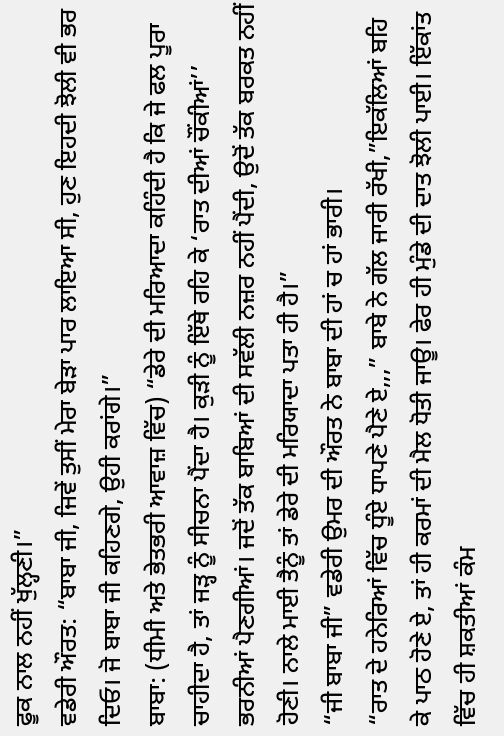ਫੂਕ ਨਾਲ ਨਹੀਂ ਖੁੱਲ੍ਹਣੀ।”
ਵਡੇਰੀ ਔਰਤ: “ਬਾਬਾ ਜੀ, ਜਿਵੇਂ ਤੁਸੀਂ ਮੇਰਾ ਬੇੜਾ ਪਾਰ ਲਾਇਆ ਸੀ, ਹੁਣ ਇਹਦੀ ਝੋਲੀ ਵੀ ਭਰ ਦਿਓ। ਜੋ ਬਾਬਾ ਜੀ ਕਹਿਣਗੇ, ਉਹੀ ਕਰਾਂਗੇ।”
ਬਾਬਾ: (ਧੀਮੀ ਅਤੇ ਭੇਤਭਰੀ ਆਵਾਜ਼ ਵਿੱਚ) “ਡੇਰੇ ਦੀ ਮਰਿਆਦਾ ਕਹਿੰਦੀ ਹੈ ਕਿ ਜੇ ਫਲ ਪੂਰਾ ਚਾਹੀਦਾ ਹੈ, ਤਾਂ ਜੜ੍ਹ ਨੂੰ ਸੀਚਨਾ ਪੈਂਦਾ ਹੈ। ਕੁੜੀ ਨੂੰ ਇੱਥੇ ਰਹਿ ਕੇ ‘ਰਾਤ ਦੀਆਂ ਚੌਂਕੀਆਂ’’ ਭਰਨੀਆਂ ਪੈਣਗੀਆਂ। ਜਦੋਂ ਤੱਕ ਬਾਬਿਆਂ ਦੀ ਸਵੱਲੀ ਨਜ਼ਰ ਨਹੀਂ ਪੈਂਦੀ, ਉਦੋਂ ਤੱਕ ਬਰਕਤ ਨਹੀਂ ਹੋਣੀ। ਨਾਲੇ ਮਾਈ ਤੈਨੂੰ ਤਾਂ ਡੇਰੇ ਦੀ ਮਰਿਯਾਦਾ ਪਤਾ ਹੀ ਹੈ।”
“ਜੀ ਬਾਬਾ ਜੀ” ਵਡੇਰੀ ਉਮਰ ਦੀ ਔਰਤ ਨੇ ਬਾਬਾ ਦੀ ਹਾਂ ਚ ਹਾਂ ਭਾਰੀ।
“ਰਾਤ ਦੇ ਹਨੇਰਿਆਂ ਵਿੱਚ ਧੂੰਏ ਧਾਪਣੇ ਪੈਣੇ ਏ,,,” ਬਾਬੇ ਨੇ ਗੱਲ ਜਾਰੀ ਰੱਖੀ,”ਇਕੱਲਿਆਂ ਬਹਿ ਕੇ ਪਾਠ ਹੋਣੇ ਏ, ਤਾਂ ਹੀ ਕਰਮਾਂ ਦੀ ਮੈਲ ਧੋਤੀ ਜਾਊ। ਫੇਰ ਹੀ ਮੁੰਡੇ ਦੀ ਦਾਤ ਝੋਲੀ ਪਾਈ। ਇੱਕਾਂਤ ਵਿੱਚ ਹੀ ਸ਼ਕਤੀਆਂ ਕੰਮ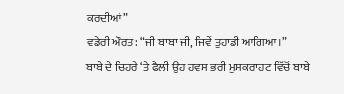ਕਰਦੀਆਂ”
ਵਡੇਰੀ ਔਰਤ: “ਜੀ ਬਾਬਾ ਜੀ, ਜਿਵੇਂ ਤੁਹਾਡੀ ਆਗਿਆ।”
ਬਾਬੇ ਦੇ ਚਿਹਰੇ ‘ਤੇ ਫੈਲੀ ਉਹ ਹਵਸ ਭਰੀ ਮੁਸਕਰਾਹਟ ਵਿੱਚੋਂ ਬਾਬੇ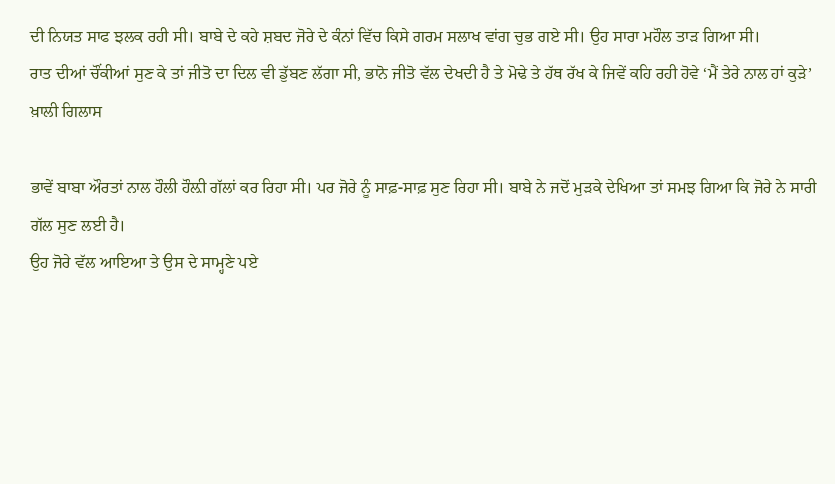ਦੀ ਨਿਯਤ ਸਾਫ ਝਲਕ ਰਹੀ ਸੀ। ਬਾਬੇ ਦੇ ਕਹੇ ਸ਼ਬਦ ਜੋਰੇ ਦੇ ਕੰਨਾਂ ਵਿੱਚ ਕਿਸੇ ਗਰਮ ਸਲਾਖ ਵਾਂਗ ਚੁਭ ਗਏ ਸੀ। ਉਹ ਸਾਰਾ ਮਹੌਲ ਤਾੜ ਗਿਆ ਸੀ।
ਰਾਤ ਦੀਆਂ ਚੌਂਕੀਆਂ ਸੁਣ ਕੇ ਤਾਂ ਜੀਤੋ ਦਾ ਦਿਲ ਵੀ ਡੁੱਬਣ ਲੱਗਾ ਸੀ, ਭਾਨੋ ਜੀਤੋ ਵੱਲ ਦੇਖਦੀ ਹੈ ਤੇ ਮੋਢੇ ਤੇ ਹੱਥ ਰੱਖ ਕੇ ਜਿਵੇਂ ਕਹਿ ਰਹੀ ਹੋਵੇ ‘ਮੈਂ ਤੇਰੇ ਨਾਲ ਹਾਂ ਕੁੜੇ’
ਖ਼ਾਲੀ ਗਿਲਾਸ

ਭਾਵੇਂ ਬਾਬਾ ਔਰਤਾਂ ਨਾਲ ਹੌਲੀ ਹੌਲ਼ੀ ਗੱਲਾਂ ਕਰ ਰਿਹਾ ਸੀ। ਪਰ ਜੋਰੇ ਨੂੰ ਸਾਫ਼-ਸਾਫ਼ ਸੁਣ ਰਿਹਾ ਸੀ। ਬਾਬੇ ਨੇ ਜਦੋਂ ਮੁੜਕੇ ਦੇਖਿਆ ਤਾਂ ਸਮਝ ਗਿਆ ਕਿ ਜੋਰੇ ਨੇ ਸਾਰੀ ਗੱਲ ਸੁਣ ਲਈ ਹੈ।
ਉਹ ਜੋਰੇ ਵੱਲ ਆਇਆ ਤੇ ਉਸ ਦੇ ਸਾਮ੍ਹਣੇ ਪਏ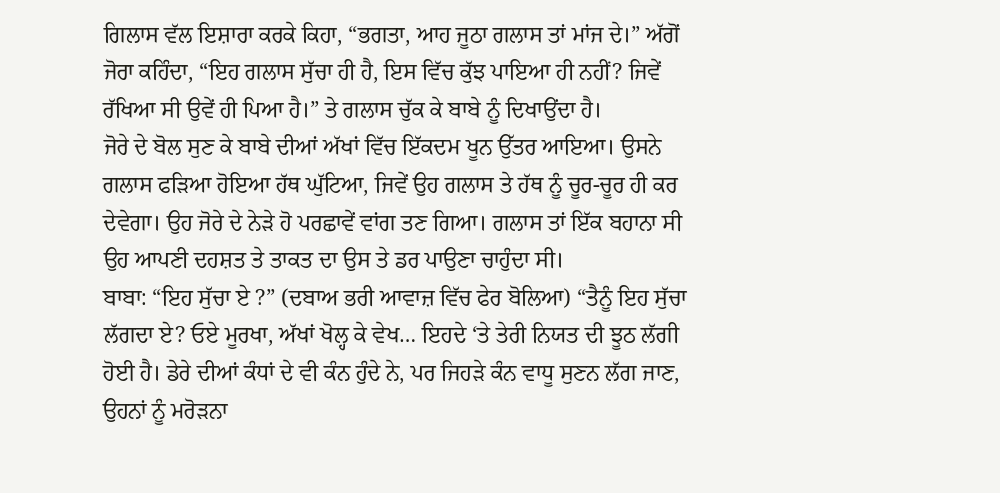ਗਿਲਾਸ ਵੱਲ ਇਸ਼ਾਰਾ ਕਰਕੇ ਕਿਹਾ, “ਭਗਤਾ, ਆਹ ਜੂਠਾ ਗਲਾਸ ਤਾਂ ਮਾਂਜ ਦੇ।” ਅੱਗੋਂ ਜੋਰਾ ਕਹਿੰਦਾ, “ਇਹ ਗਲਾਸ ਸੁੱਚਾ ਹੀ ਹੈ, ਇਸ ਵਿੱਚ ਕੁੱਝ ਪਾਇਆ ਹੀ ਨਹੀਂ? ਜਿਵੇਂ ਰੱਖਿਆ ਸੀ ਉਵੇਂ ਹੀ ਪਿਆ ਹੈ।” ਤੇ ਗਲਾਸ ਚੁੱਕ ਕੇ ਬਾਬੇ ਨੂੰ ਦਿਖਾਉਂਦਾ ਹੈ।
ਜੋਰੇ ਦੇ ਬੋਲ ਸੁਣ ਕੇ ਬਾਬੇ ਦੀਆਂ ਅੱਖਾਂ ਵਿੱਚ ਇੱਕਦਮ ਖੂਨ ਉੱਤਰ ਆਇਆ। ਉਸਨੇ ਗਲਾਸ ਫੜਿਆ ਹੋਇਆ ਹੱਥ ਘੁੱਟਿਆ, ਜਿਵੇਂ ਉਹ ਗਲਾਸ ਤੇ ਹੱਥ ਨੂੰ ਚੂਰ-ਚੂਰ ਹੀ ਕਰ ਦੇਵੇਗਾ। ਉਹ ਜੋਰੇ ਦੇ ਨੇੜੇ ਹੋ ਪਰਛਾਵੇਂ ਵਾਂਗ ਤਣ ਗਿਆ। ਗਲਾਸ ਤਾਂ ਇੱਕ ਬਹਾਨਾ ਸੀ ਉਹ ਆਪਣੀ ਦਹਸ਼ਤ ਤੇ ਤਾਕਤ ਦਾ ਉਸ ਤੇ ਡਰ ਪਾਉਣਾ ਚਾਹੁੰਦਾ ਸੀ।
ਬਾਬਾ: “ਇਹ ਸੁੱਚਾ ਏ ?” (ਦਬਾਅ ਭਰੀ ਆਵਾਜ਼ ਵਿੱਚ ਫੇਰ ਬੋਲਿਆ) “ਤੈਨੂੰ ਇਹ ਸੁੱਚਾ ਲੱਗਦਾ ਏ? ਓਏ ਮੂਰਖਾ, ਅੱਖਾਂ ਖੋਲ੍ਹ ਕੇ ਵੇਖ… ਇਹਦੇ ‘ਤੇ ਤੇਰੀ ਨਿਯਤ ਦੀ ਝੂਠ ਲੱਗੀ ਹੋਈ ਹੈ। ਡੇਰੇ ਦੀਆਂ ਕੰਧਾਂ ਦੇ ਵੀ ਕੰਨ ਹੁੰਦੇ ਨੇ, ਪਰ ਜਿਹੜੇ ਕੰਨ ਵਾਧੂ ਸੁਣਨ ਲੱਗ ਜਾਣ, ਉਹਨਾਂ ਨੂੰ ਮਰੋੜਨਾ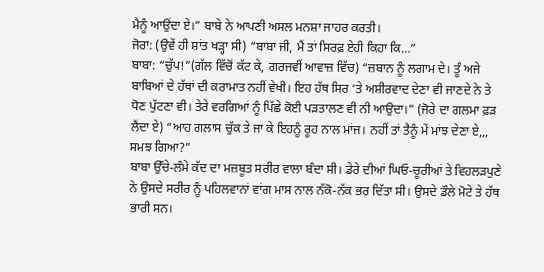ਮੈਨੂੰ ਆਉਂਦਾ ਏ।” ਬਾਬੇ ਨੇ ਆਪਣੀ ਅਸਲ ਮਨਸ਼ਾ ਜਾਹਰ ਕਰਤੀ।
ਜੋਰਾ: (ਉਵੇਂ ਹੀ ਸ਼ਾਂਤ ਖੜ੍ਹਾ ਸੀ) “ਬਾਬਾ ਜੀ, ਮੈਂ ਤਾਂ ਸਿਰਫ਼ ਏਹੀ ਕਿਹਾ ਕਿ…”
ਬਾਬਾ: “ਚੁੱਪ!”(ਗੱਲ ਵਿੱਚੋਂ ਕੱਟ ਕੇ, ਗਰਜਵੀਂ ਆਵਾਜ਼ ਵਿੱਚ) “ਜ਼ਬਾਨ ਨੂੰ ਲਗਾਮ ਦੇ। ਤੂੰ ਅਜੇ ਬਾਬਿਆਂ ਦੇ ਹੱਥਾਂ ਦੀ ਕਰਾਮਾਤ ਨਹੀਂ ਵੇਖੀ। ਇਹ ਹੱਥ ਸਿਰ ‘ਤੇ ਅਸ਼ੀਰਵਾਦ ਦੇਣਾ ਵੀ ਜਾਣਦੇ ਨੇ ਤੇ ਧੋਣ ਪੁੱਟਣਾ ਵੀ। ਤੇਰੇ ਵਰਗਿਆਂ ਨੂੰ ਪਿੱਛੇ ਕੋਈ ਪੜਤਾਲਣ ਵੀ ਨੀ ਆਉਦਾ।” (ਜੋਰੇ ਦਾ ਗਲਮਾ ਫ਼ੜ ਲੈਂਦਾ ਏ) “ਆਹ ਗਲਾਸ ਚੁੱਕ ਤੇ ਜਾ ਕੇ ਇਹਨੂੰ ਰੂਹ ਨਾਲ ਮਾਂਜ। ਨਹੀਂ ਤਾਂ ਤੈਨੂੰ ਮੇਂ ਮਾਂਝ ਦੇਣਾ ਏ,,, ਸਮਝ ਗਿਆ?”
ਬਾਬਾ ਉੱਚੇ-ਲੰਮੇ ਕੱਦ ਦਾ ਮਜ਼ਬੂਤ ਸਰੀਰ ਵਾਲਾ ਬੰਦਾ ਸੀ। ਡੇਰੇ ਦੀਆਂ ਘਿਓ-ਚੂਰੀਆਂ ਤੇ ਵਿਹਲੜਪੁਣੇ ਨੇ ਉਸਦੇ ਸਰੀਰ ਨੂੰ ਪਹਿਲਵਾਨਾਂ ਵਾਂਗ ਮਾਸ ਨਾਲ ਨੱਕੋ-ਨੱਕ ਭਰ ਦਿੱਤਾ ਸੀ। ਉਸਦੇ ਡੌਲੇ ਮੋਟੇ ਤੇ ਹੱਥ ਭਾਰੀ ਸਨ।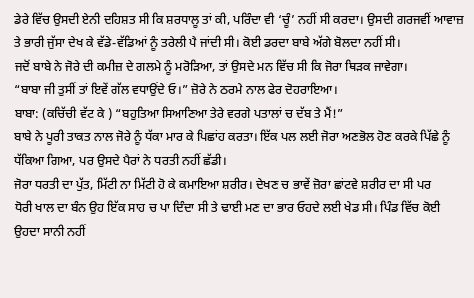ਡੇਰੇ ਵਿੱਚ ਉਸਦੀ ਏਨੀ ਦਹਿਸ਼ਤ ਸੀ ਕਿ ਸ਼ਰਧਾਲੂ ਤਾਂ ਕੀ, ਪਰਿੰਦਾ ਵੀ ‘ਚੂੰ’ ਨਹੀਂ ਸੀ ਕਰਦਾ। ਉਸਦੀ ਗਰਜਵੀਂ ਆਵਾਜ਼ ਤੇ ਭਾਰੀ ਜੁੱਸਾ ਦੇਖ ਕੇ ਵੱਡੇ-ਵੱਡਿਆਂ ਨੂੰ ਤਰੇਲੀ ਪੈ ਜਾਂਦੀ ਸੀ। ਕੋਈ ਡਰਦਾ ਬਾਬੇ ਅੱਗੇ ਬੋਲਦਾ ਨਹੀਂ ਸੀ।
ਜਦੋਂ ਬਾਬੇ ਨੇ ਜੋਰੇ ਦੀ ਕਮੀਜ਼ ਦੇ ਗਲਮੇ ਨੂੰ ਮਰੋੜਿਆ, ਤਾਂ ਉਸਦੇ ਮਨ ਵਿੱਚ ਸੀ ਕਿ ਜੋਰਾ ਥਿੜਕ ਜਾਵੇਗਾ।
“ਬਾਬਾ ਜੀ ਤੁਸੀਂ ਤਾਂ ਇਵੇਂ ਗੱਲ ਵਧਾਉਂਦੇ ਓ।” ਜ਼ੋਰੇ ਨੇ ਠਰਮੇ ਨਾਲ ਫੇਰ ਦੋਹਰਾਇਆ।
ਬਾਬਾ: (ਕਚਿੱਚੀ ਵੱਟ ਕੇ ) “ਬਹੁਤਿਆ ਸਿਆਣਿਆ ਤੇਰੇ ਵਰਗੇ ਪਤਾਲਾਂ ਚ ਦੱਬ ਤੇ ਮੈਂ!”
ਬਾਬੇ ਨੇ ਪੂਰੀ ਤਾਕਤ ਨਾਲ ਜੋਰੇ ਨੂੰ ਧੱਕਾ ਮਾਰ ਕੇ ਪਿਛਾਂਹ ਕਰਤਾ। ਇੱਕ ਪਲ ਲਈ ਜੋਰਾ ਅਣਭੋਲ ਹੋਣ ਕਰਕੇ ਪਿੱਛੇ ਨੂੰ ਧੱਕਿਆ ਗਿਆ, ਪਰ ਉਸਦੇ ਪੈਰਾਂ ਨੇ ਧਰਤੀ ਨਹੀਂ ਛੱਡੀ।
ਜੋਰਾ ਧਰਤੀ ਦਾ ਪੁੱਤ, ਮਿੱਟੀ ਨਾ ਮਿੱਟੀ ਹੋ ਕੇ ਕਮਾਇਆ ਸ਼ਰੀਰ। ਦੇਖਣ ਚ ਭਾਵੇਂ ਜ਼ੋਰਾ ਛਾਂਟਵੇ ਸ਼ਰੀਰ ਦਾ ਸੀ ਪਰ
ਧੋਰੀ ਖਾਲ ਦਾ ਬੰਨ ਉਹ ਇੱਕ ਸਾਹ ਚ ਪਾ ਦਿੰਦਾ ਸੀ ਤੇ ਢਾਈ ਮਣ ਦਾ ਭਾਰ ਓਹਦੇ ਲਈ ਖੇਡ ਸੀ। ਪਿੰਡ ਵਿੱਚ ਕੋਈ ਉਹਦਾ ਸਾਨੀ ਨਹੀਂ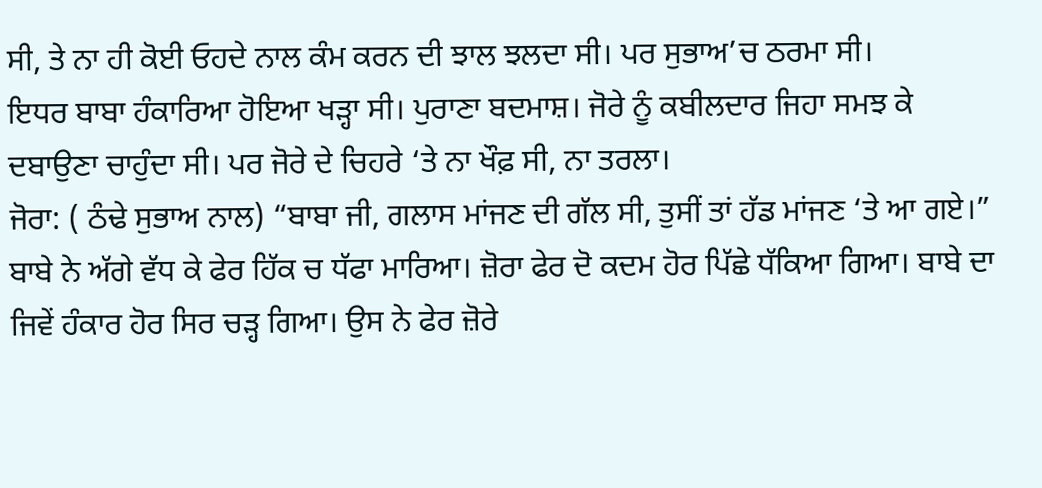ਸੀ, ਤੇ ਨਾ ਹੀ ਕੋਈ ਓਹਦੇ ਨਾਲ ਕੰਮ ਕਰਨ ਦੀ ਝਾਲ ਝਲਦਾ ਸੀ। ਪਰ ਸੁਭਾਅ’ਚ ਠਰਮਾ ਸੀ।
ਇਧਰ ਬਾਬਾ ਹੰਕਾਰਿਆ ਹੋਇਆ ਖੜ੍ਹਾ ਸੀ। ਪੁਰਾਣਾ ਬਦਮਾਸ਼। ਜੋਰੇ ਨੂੰ ਕਬੀਲਦਾਰ ਜਿਹਾ ਸਮਝ ਕੇ ਦਬਾਉਣਾ ਚਾਹੁੰਦਾ ਸੀ। ਪਰ ਜੋਰੇ ਦੇ ਚਿਹਰੇ ‘ਤੇ ਨਾ ਖੌਫ਼ ਸੀ, ਨਾ ਤਰਲਾ।
ਜੋਰਾ: ( ਠੰਢੇ ਸੁਭਾਅ ਨਾਲ) “ਬਾਬਾ ਜੀ, ਗਲਾਸ ਮਾਂਜਣ ਦੀ ਗੱਲ ਸੀ, ਤੁਸੀਂ ਤਾਂ ਹੱਡ ਮਾਂਜਣ ‘ਤੇ ਆ ਗਏ।”
ਬਾਬੇ ਨੇ ਅੱਗੇ ਵੱਧ ਕੇ ਫੇਰ ਹਿੱਕ ਚ ਧੱਫਾ ਮਾਰਿਆ। ਜ਼ੋਰਾ ਫੇਰ ਦੋ ਕਦਮ ਹੋਰ ਪਿੱਛੇ ਧੱਕਿਆ ਗਿਆ। ਬਾਬੇ ਦਾ ਜਿਵੇਂ ਹੰਕਾਰ ਹੋਰ ਸਿਰ ਚੜ੍ਹ ਗਿਆ। ਉਸ ਨੇ ਫੇਰ ਜ਼ੋਰੇ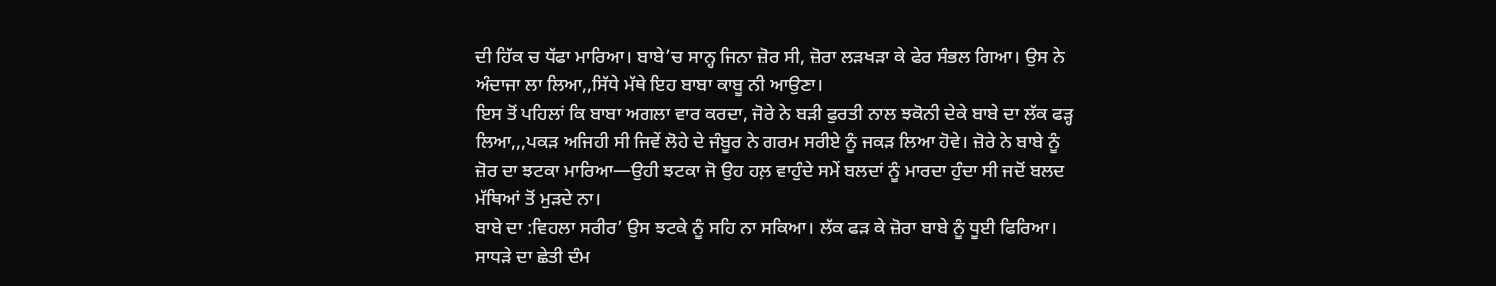ਦੀ ਹਿੱਕ ਚ ਧੱਫਾ ਮਾਰਿਆ। ਬਾਬੇ’ਚ ਸਾਨ੍ਹ ਜਿਨਾ ਜ਼ੋਰ ਸੀ, ਜ਼ੋਰਾ ਲੜਖੜਾ ਕੇ ਫੇਰ ਸੰਭਲ ਗਿਆ। ਉਸ ਨੇ ਅੰਦਾਜਾ ਲਾ ਲਿਆ,,ਸਿੱਧੇ ਮੱਥੇ ਇਹ ਬਾਬਾ ਕਾਬੂ ਨੀ ਆਉਣਾ।
ਇਸ ਤੋਂ ਪਹਿਲਾਂ ਕਿ ਬਾਬਾ ਅਗਲਾ ਵਾਰ ਕਰਦਾ, ਜੋਰੇ ਨੇ ਬੜੀ ਫੁਰਤੀ ਨਾਲ ਝਕੋਨੀ ਦੇਕੇ ਬਾਬੇ ਦਾ ਲੱਕ ਫੜ੍ਹ ਲਿਆ,,,ਪਕੜ ਅਜਿਹੀ ਸੀ ਜਿਵੇਂ ਲੋਹੇ ਦੇ ਜੰਬੂਰ ਨੇ ਗਰਮ ਸਰੀਏ ਨੂੰ ਜਕੜ ਲਿਆ ਹੋਵੇ। ਜ਼ੋਰੇ ਨੇ ਬਾਬੇ ਨੂੰ ਜ਼ੋਰ ਦਾ ਝਟਕਾ ਮਾਰਿਆ—ਉਹੀ ਝਟਕਾ ਜੋ ਉਹ ਹਲ਼ ਵਾਹੁੰਦੇ ਸਮੇਂ ਬਲਦਾਂ ਨੂੰ ਮਾਰਦਾ ਹੁੰਦਾ ਸੀ ਜਦੋਂ ਬਲਦ ਮੱਥਿਆਂ ਤੋਂ ਮੁੜਦੇ ਨਾ।
ਬਾਬੇ ਦਾ :ਵਿਹਲਾ ਸਰੀਰ’ ਉਸ ਝਟਕੇ ਨੂੰ ਸਹਿ ਨਾ ਸਕਿਆ। ਲੱਕ ਫੜ ਕੇ ਜ਼ੋਰਾ ਬਾਬੇ ਨੂੰ ਧੂਈ ਫਿਰਿਆ। ਸਾਧੜੇ ਦਾ ਛੇਤੀ ਦੰਮ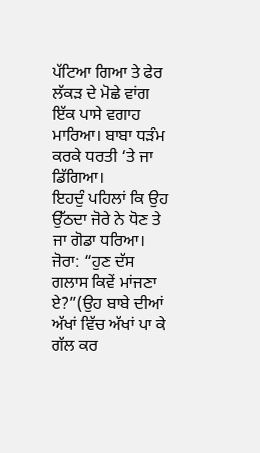ਪੱਟਿਆ ਗਿਆ ਤੇ ਫੇਰ ਲੱਕੜ ਦੇ ਮੋਛੇ ਵਾਂਗ ਇੱਕ ਪਾਸੇ ਵਗਾਹ ਮਾਰਿਆ। ਬਾਬਾ ਧੜੰਮ ਕਰਕੇ ਧਰਤੀ ‘ਤੇ ਜਾ ਡਿੱਗਿਆ।
ਇਹਦੁੰ ਪਹਿਲਾਂ ਕਿ ਉਹ ਉੱਠਦਾ ਜੋਰੇ ਨੇ ਧੋਣ ਤੇ ਜਾ ਗੋਡਾ ਧਰਿਆ।
ਜੋਰਾ: “ਹੁਣ ਦੱਸ ਗਲਾਸ ਕਿਵੇਂ ਮਾਂਜਣਾ ਏ?”(ਉਹ ਬਾਬੇ ਦੀਆਂ ਅੱਖਾਂ ਵਿੱਚ ਅੱਖਾਂ ਪਾ ਕੇ ਗੱਲ ਕਰ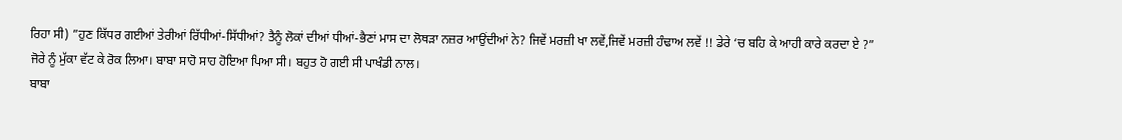ਰਿਹਾ ਸੀ) ”ਹੁਣ ਕਿੱਧਰ ਗਈਆਂ ਤੇਰੀਆਂ ਰਿੱਧੀਆਂ-ਸਿੱਧੀਆਂ? ਤੈਨੂੰ ਲੋਕਾਂ ਦੀਆਂ ਧੀਆਂ-ਭੈਣਾਂ ਮਾਸ ਦਾ ਲੋਥੜਾ ਨਜ਼ਰ ਆਉਂਦੀਆਂ ਨੇ? ਜਿਵੇਂ ਮਰਜ਼ੀ ਖਾ ਲਵੇਂ,ਜਿਵੇਂ ਮਰਜ਼ੀ ਹੰਢਾਅ ਲਵੇਂ !! ਡੇਰੇ ‘ਚ ਬਹਿ ਕੇ ਆਹੀ ਕਾਰੇ ਕਰਦਾ ਏ ?”
ਜੋਰੇ ਨੂੰ ਮੁੱਕਾ ਵੱਟ ਕੇ ਰੋਕ ਲਿਆ। ਬਾਬਾ ਸਾਹੋ ਸਾਹ ਹੋਇਆ ਪਿਆ ਸੀ। ਬਹੁਤ ਹੋ ਗਈ ਸੀ ਪਾਖੰਡੀ ਨਾਲ।
ਬਾਬਾ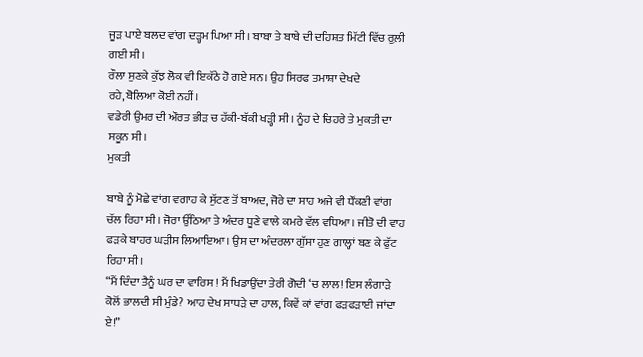ਜੂੜ ਪਾਏ ਬਲਦ ਵਾਂਗ ਦੜ੍ਹਮ ਪਿਆ ਸੀ। ਬਾਬਾ ਤੇ ਬਾਬੇ ਦੀ ਦਹਿਸ਼ਤ ਮਿੱਟੀ ਵਿੱਚ ਰੁਲ਼ੀ ਗਈ ਸੀ।
ਰੌਲਾ ਸੁਣਕੇ ਕੁੱਝ ਲੋਕ ਵੀ ਇਕੱਠੇ ਹੋ ਗਏ ਸਨ। ਉਹ ਸਿਰਫ ਤਮਾਸ਼ਾ ਦੇਖਦੇ ਰਹੇ,ਬੋਲਿਆ ਕੋਈ ਨਹੀਂ।
ਵਡੇਰੀ ਉਮਰ ਦੀ ਔਰਤ ਭੀੜ ਚ ਹੱਕੀ-ਬੱਕੀ ਖੜ੍ਹੀ ਸੀ। ਨੂੰਹ ਦੇ ਚਿਹਰੇ ਤੇ ਮੁਕਤੀ ਦਾ ਸਕੂਨ ਸੀ।
ਮੁਕਤੀ

ਬਾਬੇ ਨੂੰ ਮੋਛੇ ਵਾਂਗ ਵਗਾਹ ਕੇ ਸੁੱਟਣ ਤੋਂ ਬਾਅਦ, ਜੋਰੇ ਦਾ ਸਾਹ ਅਜੇ ਵੀ ਧੌਂਕਣੀ ਵਾਂਗ ਚੱਲ ਰਿਹਾ ਸੀ। ਜੋਰਾ ਉੱਠਿਆ ਤੇ ਅੰਦਰ ਧੂਣੇ ਵਾਲੇ ਕਮਰੇ ਵੱਲ ਵਧਿਆ। ਜੀਤੋ ਦੀ ਵਾਹ ਫੜਕੇ ਬਾਹਰ ਘੜੀਸ ਲਿਆਇਆ। ਉਸ ਦਾ ਅੰਦਰਲਾ ਗੁੱਸਾ ਹੁਣ ਗਾਲ੍ਹਾਂ ਬਣ ਕੇ ਫੁੱਟ ਰਿਹਾ ਸੀ।
“ਮੈਂ ਦਿੰਦਾ ਤੈਨੂੰ ਘਰ ਦਾ ਵਾਰਿਸ ! ਮੈਂ ਖਿਡਾਉਂਦਾ ਤੇਰੀ ਗੋਦੀ ‘ਚ ਲਾਲ! ਇਸ ਲੰਗਾੜੇ ਕੋਲੋਂ ਭਾਲਦੀ ਸੀ ਮੁੰਡੇ? ਆਹ ਦੇਖ ਸਾਧੜੇ ਦਾ ਹਾਲ, ਕਿਵੇਂ ਕਾਂ ਵਾਂਗ ਫੜਫੜਾਈ ਜਾਂਦਾ ਏ!”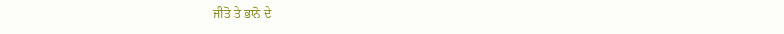ਜੀਤੋ ਤੇ ਭਾਨੋ ਦੇ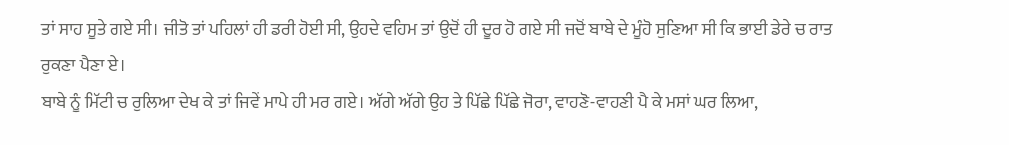ਤਾਂ ਸਾਹ ਸੂਤੇ ਗਏ ਸੀ। ਜੀਤੋ ਤਾਂ ਪਹਿਲਾਂ ਹੀ ਡਰੀ ਹੋਈ ਸੀ, ਉਹਦੇ ਵਹਿਮ ਤਾਂ ਉਦੋਂ ਹੀ ਦੂਰ ਹੋ ਗਏ ਸੀ ਜਦੋਂ ਬਾਬੇ ਦੇ ਮੂੰਹੋ ਸੁਣਿਆ ਸੀ ਕਿ ਭਾਈ ਡੇਰੇ ਚ ਰਾਤ ਰੁਕਣਾ ਪੈਣਾ ਏ।
ਬਾਬੇ ਨੂੰ ਮਿੱਟੀ ਚ ਰੁਲਿਆ ਦੇਖ ਕੇ ਤਾਂ ਜਿਵੇਂ ਮਾਪੇ ਹੀ ਮਰ ਗਏ। ਅੱਗੇ ਅੱਗੇ ਉਹ ਤੇ ਪਿੱਛੇ ਪਿੱਛੇ ਜੋਰਾ, ਵਾਹਣੋ-ਵਾਹਣੀ ਪੈ ਕੇ ਮਸਾਂ ਘਰ ਲਿਆ,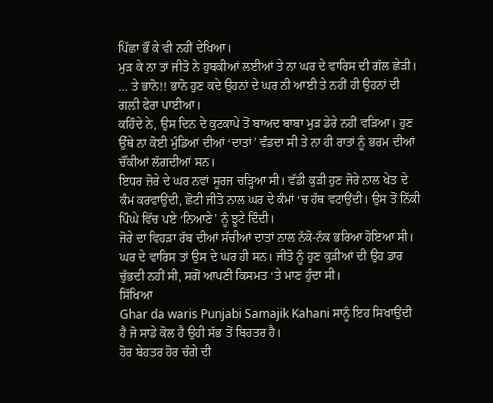ਪਿੱਛਾ ਭੌਂ ਕੇ ਵੀ ਨਹੀਂ ਦੇਖਿਆ।
ਮੁੜ ਕੇ ਨਾ ਤਾਂ ਜੀਤੋ ਨੇ ਹੁਬਕੀਆਂ ਲਈਆਂ ਤੇ ਨਾ ਘਰ ਦੇ ਵਾਰਿਸ ਦੀ ਗੱਲ ਛੇੜੀ।
… ਤੇ ਭਾਨੋ!! ਭਾਨੋ ਹੁਣ ਕਦੇ ਉਹਨਾਂ ਦੇ ਘਰ ਨੀ ਆਈ ਤੇ ਨਹੀਂ ਹੀ ਉਹਨਾਂ ਦੀ ਗਲ਼ੀ ਫੇਰਾ ਪਾਈਆ।
ਕਹਿੰਦੇ ਨੇ, ਉਸ ਦਿਨ ਦੇ ਕੁਟਕਾਪੇ ਤੋਂ ਬਾਅਦ ਬਾਬਾ ਮੁੜ ਡੇਰੇ ਨਹੀਂ ਵੜਿਆ। ਹੁਣ ਉੱਥੇ ਨਾ ਕੋਈ ਮੁੰਡਿਆਂ ਦੀਆਂ ‘ਦਾਤਾਂ’ ਵੰਡਦਾ ਸੀ ਤੇ ਨਾ ਹੀ ਰਾਤਾਂ ਨੂੰ ਭਰਮ ਦੀਆਂ ਚੌਂਕੀਆਂ ਲੱਗਦੀਆਂ ਸਨ।
ਇਧਰ ਜ਼ੋਰੇ ਦੇ ਘਰ ਨਵਾਂ ਸੂਰਜ ਚੜ੍ਹਿਆ ਸੀ। ਵੱਡੀ ਕੁੜੀ ਹੁਣ ਜੋਰੇ ਨਾਲ ਖੇਤ ਦੇ ਕੰਮ ਕਰਵਾਉਂਦੀ, ਛੋਟੀ ਜੀਤੋ ਨਾਲ ਘਰ ਦੇ ਕੰਮਾਂ ‘ਚ ਹੱਥ ਵਟਾਉਂਦੀ। ਉਸ ਤੋਂ ਨਿੱਕੀ ਪਿੰਘੇ ਵਿੱਚ ਪਏ ‘ਨਿਆਣੇ’ ਨੂੰ ਝੂਟੇ ਦਿੰਦੀ।
ਜੋਰੇ ਦਾ ਵਿਹੜਾ ਰੱਬ ਦੀਆਂ ਸੱਚੀਆਂ ਦਾਤਾਂ ਨਾਲ ਨੱਕੋ-ਨੱਕ ਭਰਿਆ ਹੋਇਆ ਸੀ। ਘਰ ਦੇ ਵਾਰਿਸ ਤਾਂ ਉਸ ਦੇ ਘਰ ਹੀ ਸਨ। ਜੀਤੋ ਨੂੰ ਹੁਣ ਕੁੜੀਆਂ ਦੀ ਉਹ ਡਾਰ ਚੁੱਭਦੀ ਨਹੀਂ ਸੀ, ਸਗੋਂ ਆਪਣੀ ਕਿਸਮਤ ‘ਤੇ ਮਾਣ ਹੁੰਦਾ ਸੀ।
ਸਿੱਖਿਆ
Ghar da waris Punjabi Samajik Kahani ਸਾਨੂੰ ਇਹ ਸਿਖਾਉਂਦੀ ਹੈ ਜੋ ਸਾਡੇ ਕੋਲ ਹੈ ਉਹੀ ਸੱਭ ਤੋਂ ਬਿਹਤਰ ਹੈ।
ਹੋਰ ਬੇਹਤਰ ਹੋਰ ਚੰਗੇ ਦੀ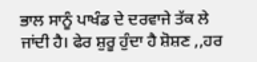ਭਾਲ ਸਾਨੂੰ ਪਾਖੰਡ ਦੇ ਦਰਵਾਜੇ ਤੱਕ ਲੇ ਜਾਂਦੀ ਹੈ। ਫੇਰ ਸ਼ੁਰੂ ਹੁੰਦਾ ਹੈ ਸ਼ੋਸ਼ਣ ,,ਹਰ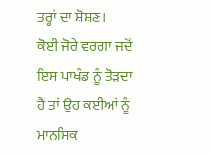ਤਰ੍ਹਾਂ ਦਾ ਸ਼ੋਸ਼ਣ।
ਕੋਈ ਜੋਰੇ ਵਰਗਾ ਜਦੋਂ ਇਸ ਪਾਖੰਡ ਨੂੰ ਤੋੜਦਾ ਹੈ ਤਾਂ ਉਹ ਕਈਆਂ ਨੂੰ ਮਾਨਸਿਕ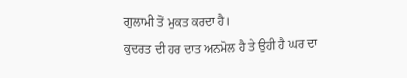ਗੁਲਾਮੀ ਤੋਂ ਮੁਕਤ ਕਰਦਾ ਹੈ।
ਕੁਦਰਤ ਦੀ ਹਰ ਦਾਤ ਅਨਮੋਲ ਹੈ ਤੇ ਉਹੀ ਹੈ ਘਰ ਦਾ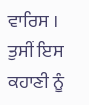ਵਾਰਿਸ ।
ਤੁਸੀਂ ਇਸ ਕਹਾਣੀ ਨੂੰ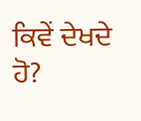ਕਿਵੇਂ ਦੇਖਦੇ ਹੋ?